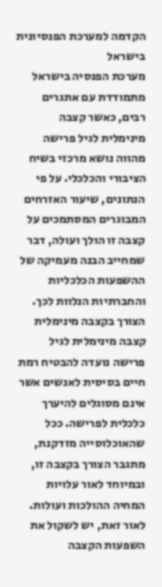הקדמה למערכת הפנסיונית בישראל
מערכת הפנסיה בישראל מתמודדת עם אתגרים רבים, כאשר קצבה מינימלית לגיל פרישה מהווה נושא מרכזי בשיח הציבורי והכלכלי. על פי הנתונים, שיעור האזרחים המבוגרים המסתמכים על קצבה זו הולך ועולה, דבר שמחייב הבנה מעמיקה של ההשפעות הכלכליות והחברתיות הנלוות לכך.
הצורך בקצבה מינימלית
קצבה מינימלית לגיל פרישה נועדה להבטיח רמת חיים בסיסית לאנשים אשר אינם מסוגלים להיערך כלכלית לפרישה. ככל שהאוכלוסייה מזדקנת, מתגבר הצורך בקצבה זו, ובמיוחד לאור עלויות המחיה ההולכות ועולות. לאור זאת, יש לשקול את השפעות הקצבה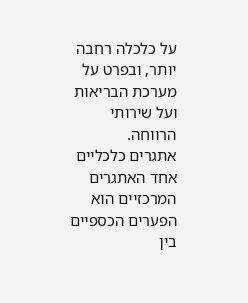על כלכלה רחבה יותר, ובפרט על מערכת הבריאות ועל שירותי הרווחה.
אתגרים כלכליים
אחד האתגרים המרכזיים הוא הפערים הכספיים בין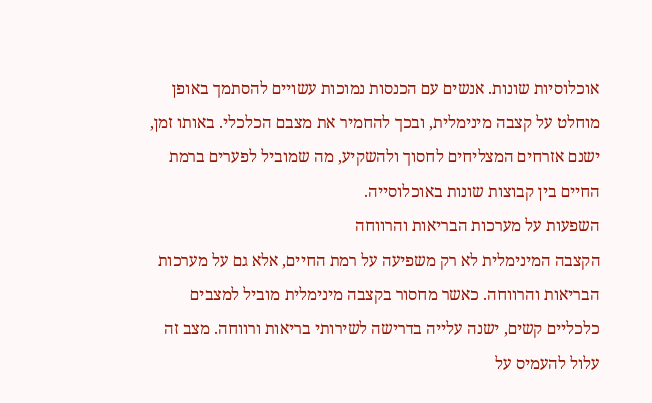אוכלוסיות שונות. אנשים עם הכנסות נמוכות עשויים להסתמך באופן מוחלט על קצבה מינימלית, ובכך להחמיר את מצבם הכלכלי. באותו זמן, ישנם אזרחים המצליחים לחסוך ולהשקיע, מה שמוביל לפערים ברמת החיים בין קבוצות שונות באוכלוסייה.
השפעות על מערכות הבריאות והרווחה
הקצבה המינימלית לא רק משפיעה על רמת החיים, אלא גם על מערכות הבריאות והרווחה. כאשר מחסור בקצבה מינימלית מוביל למצבים כלכליים קשים, ישנה עלייה בדרישה לשירותי בריאות ורווחה. מצב זה עלול להעמיס על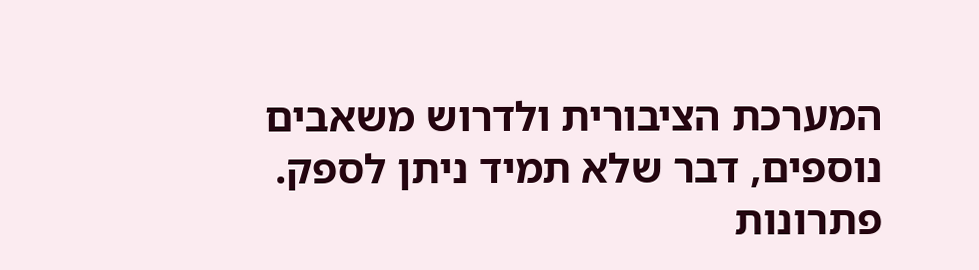המערכת הציבורית ולדרוש משאבים נוספים, דבר שלא תמיד ניתן לספק.
פתרונות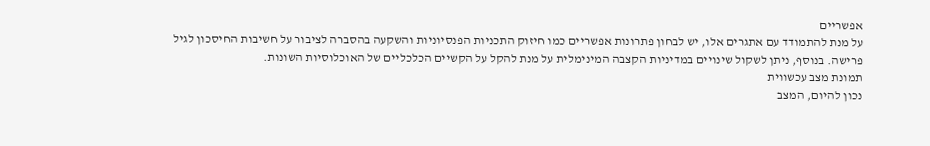אפשריים
על מנת להתמודד עם אתגרים אלו, יש לבחון פתרונות אפשריים כמו חיזוק התכניות הפנסיוניות והשקעה בהסברה לציבור על חשיבות החיסכון לגיל פרישה. בנוסף, ניתן לשקול שינויים במדיניות הקצבה המינימלית על מנת להקל על הקשיים הכלכליים של האוכלוסיות השונות.
תמונת מצב עכשווית
נכון להיום, המצב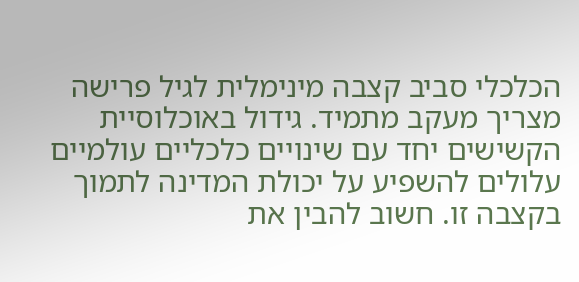הכלכלי סביב קצבה מינימלית לגיל פרישה מצריך מעקב מתמיד. גידול באוכלוסיית הקשישים יחד עם שינויים כלכליים עולמיים עלולים להשפיע על יכולת המדינה לתמוך בקצבה זו. חשוב להבין את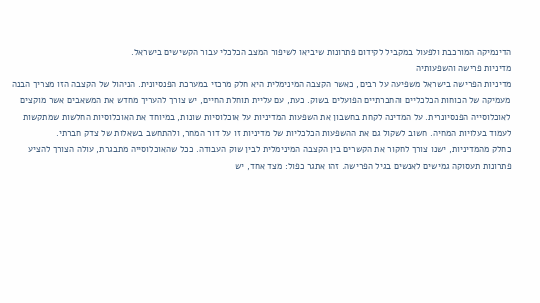הדינמיקה המורכבת ולפעול במקביל לקידום פתרונות שיביאו לשיפור המצב הכלכלי עבור הקשישים בישראל.
מדיניות פרישה והשפעותיה
מדיניות הפרישה בישראל משפיעה על רבים, כאשר הקצבה המינימלית היא חלק מרכזי במערכת הפנסיונית. הניהול של הקצבה הזו מצריך הבנה מעמיקה של הכוחות הכלכליים והחברתיים הפועלים בשוק. כעת, עם עליית תוחלת החיים, יש צורך להעריך מחדש את המשאבים אשר מוקצים לאוכלוסייה הפנסיונרית. על המדינה לקחת בחשבון את השפעות המדיניות על אוכלוסיות שונות, במיוחד את האוכלוסיות החלשות שמתקשות לעמוד בעלויות המחיה. חשוב לשקול גם את ההשפעות הכלכליות של מדיניות זו על דור המחר, ולהתחשב בשאלות של צדק חברתי.
כחלק מהמדיניות, ישנו צורך לחקור את הקשרים בין הקצבה המינימלית לבין שוק העבודה. ככל שהאוכלוסייה מתבגרת, עולה הצורך להציע פתרונות תעסוקה גמישים לאנשים בגיל הפרישה. זהו אתגר כפול: מצד אחד, יש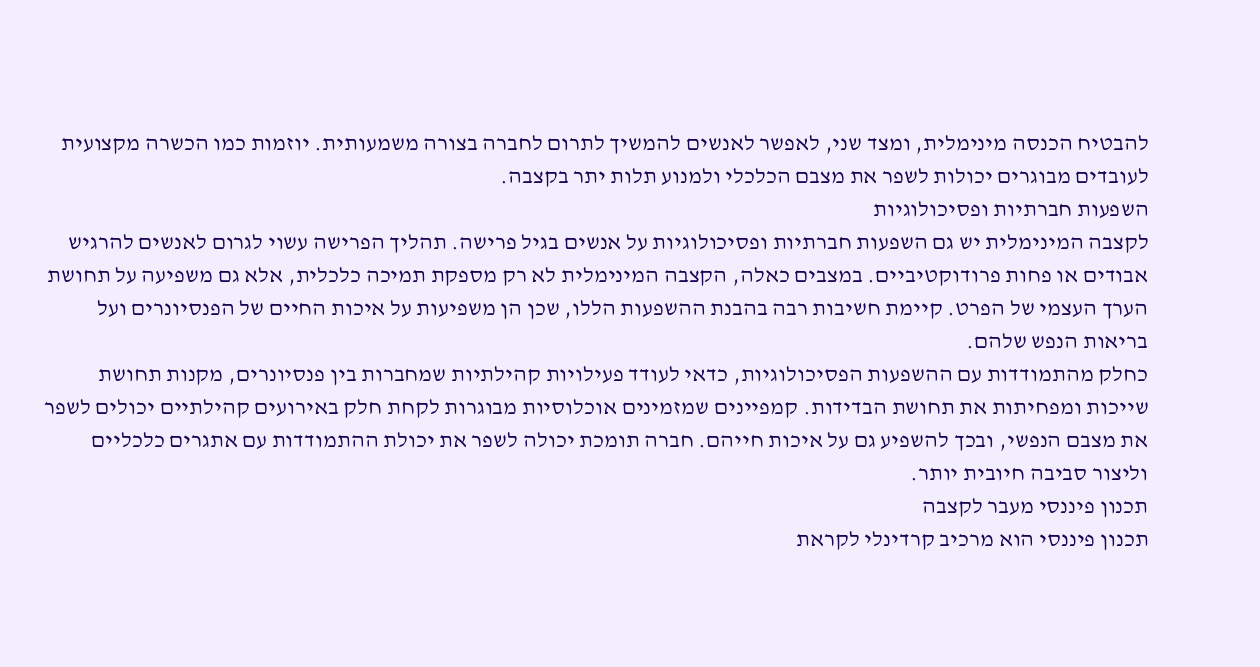להבטיח הכנסה מינימלית, ומצד שני, לאפשר לאנשים להמשיך לתרום לחברה בצורה משמעותית. יוזמות כמו הכשרה מקצועית לעובדים מבוגרים יכולות לשפר את מצבם הכלכלי ולמנוע תלות יתר בקצבה.
השפעות חברתיות ופסיכולוגיות
לקצבה המינימלית יש גם השפעות חברתיות ופסיכולוגיות על אנשים בגיל פרישה. תהליך הפרישה עשוי לגרום לאנשים להרגיש אבודים או פחות פרודוקטיביים. במצבים כאלה, הקצבה המינימלית לא רק מספקת תמיכה כלכלית, אלא גם משפיעה על תחושת הערך העצמי של הפרט. קיימת חשיבות רבה בהבנת ההשפעות הללו, שכן הן משפיעות על איכות החיים של הפנסיונרים ועל בריאות הנפש שלהם.
כחלק מהתמודדות עם ההשפעות הפסיכולוגיות, כדאי לעודד פעילויות קהילתיות שמחברות בין פנסיונרים, מקנות תחושת שייכות ומפחיתות את תחושת הבדידות. קמפיינים שמזמינים אוכלוסיות מבוגרות לקחת חלק באירועים קהילתיים יכולים לשפר את מצבם הנפשי, ובכך להשפיע גם על איכות חייהם. חברה תומכת יכולה לשפר את יכולת ההתמודדות עם אתגרים כלכליים וליצור סביבה חיובית יותר.
תכנון פיננסי מעבר לקצבה
תכנון פיננסי הוא מרכיב קרדינלי לקראת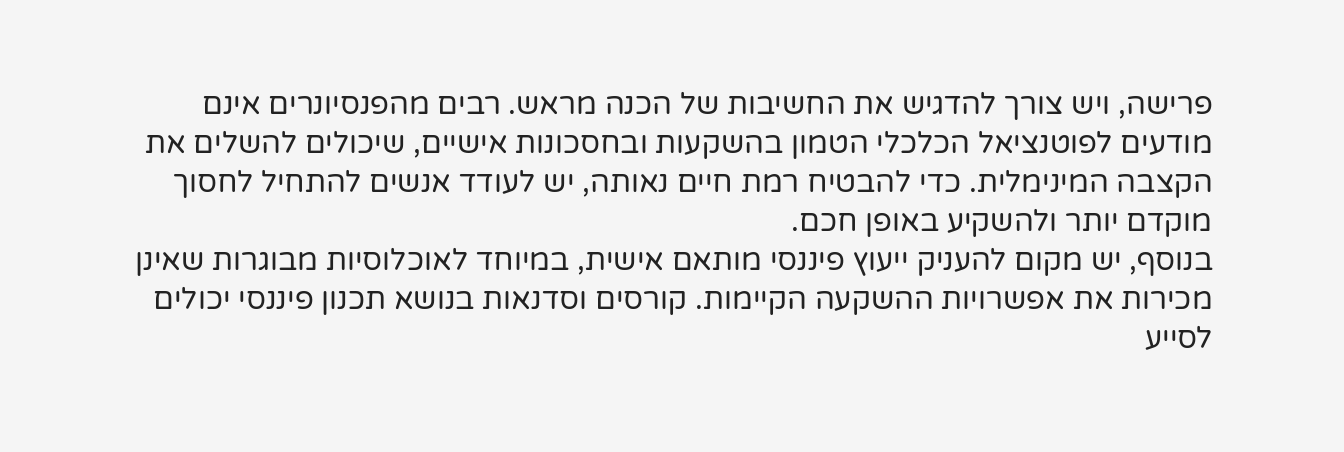פרישה, ויש צורך להדגיש את החשיבות של הכנה מראש. רבים מהפנסיונרים אינם מודעים לפוטנציאל הכלכלי הטמון בהשקעות ובחסכונות אישיים, שיכולים להשלים את הקצבה המינימלית. כדי להבטיח רמת חיים נאותה, יש לעודד אנשים להתחיל לחסוך מוקדם יותר ולהשקיע באופן חכם.
בנוסף, יש מקום להעניק ייעוץ פיננסי מותאם אישית, במיוחד לאוכלוסיות מבוגרות שאינן מכירות את אפשרויות ההשקעה הקיימות. קורסים וסדנאות בנושא תכנון פיננסי יכולים לסייע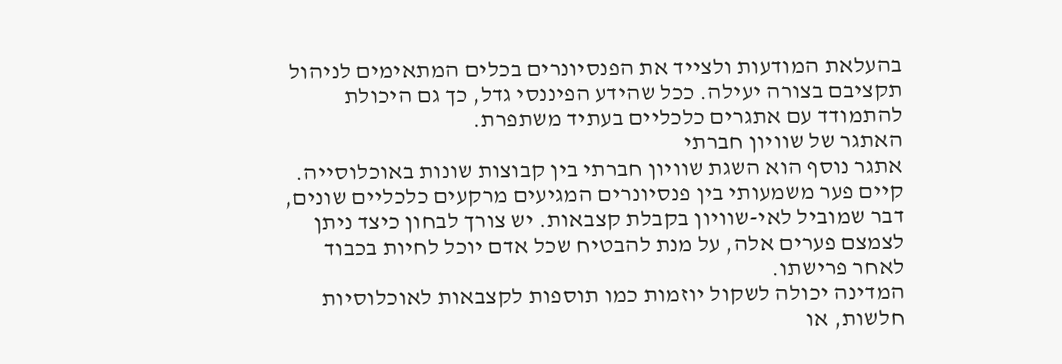בהעלאת המודעות ולצייד את הפנסיונרים בכלים המתאימים לניהול תקציבם בצורה יעילה. ככל שהידע הפיננסי גדל, כך גם היכולת להתמודד עם אתגרים כלכליים בעתיד משתפרת.
האתגר של שוויון חברתי
אתגר נוסף הוא השגת שוויון חברתי בין קבוצות שונות באוכלוסייה. קיים פער משמעותי בין פנסיונרים המגיעים מרקעים כלכליים שונים, דבר שמוביל לאי-שוויון בקבלת קצבאות. יש צורך לבחון כיצד ניתן לצמצם פערים אלה, על מנת להבטיח שכל אדם יוכל לחיות בכבוד לאחר פרישתו.
המדינה יכולה לשקול יוזמות כמו תוספות לקצבאות לאוכלוסיות חלשות, או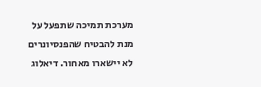מערכת תמיכה שתפעל על מנת להבטיח שהפנסיונרים לא יישארו מאחור. דיאלוג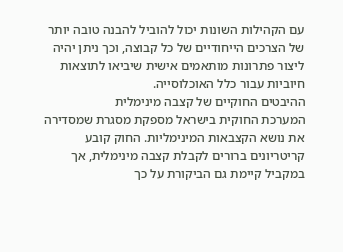עם הקהילות השונות יכול להוביל להבנה טובה יותר של הצרכים הייחודיים של כל קבוצה, וכך ניתן יהיה ליצור פתרונות מותאמים אישית שיביאו לתוצאות חיוביות עבור כלל האוכלוסייה.
ההיבטים החוקיים של קצבה מינימלית
המערכת החוקית בישראל מספקת מסגרת שמסדירה את נושא הקצבאות המינימליות. החוק קובע קריטריונים ברורים לקבלת קצבה מינימלית, אך במקביל קיימת גם הביקורת על כך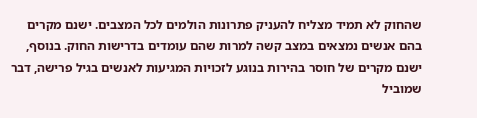שהחוק לא תמיד מצליח להעניק פתרונות הולמים לכל המצבים. ישנם מקרים בהם אנשים נמצאים במצב קשה למרות שהם עומדים בדרישות החוק. בנוסף, ישנם מקרים של חוסר בהירות בנוגע לזכויות המגיעות לאנשים בגיל פרישה, דבר שמוביל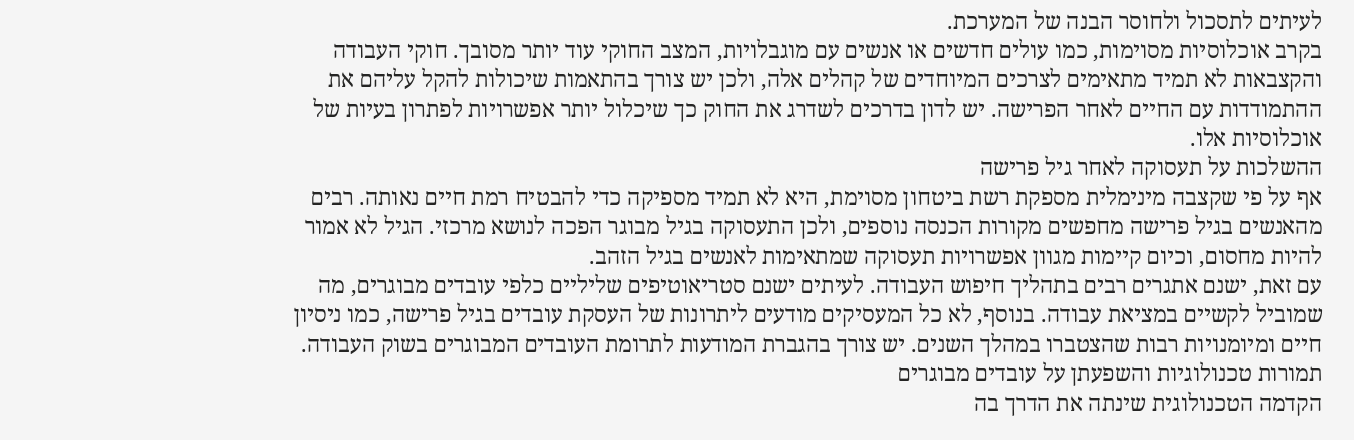לעיתים לתסכול ולחוסר הבנה של המערכת.
בקרב אוכלוסיות מסוימות, כמו עולים חדשים או אנשים עם מוגבלויות, המצב החוקי עוד יותר מסובך. חוקי העבודה והקצבאות לא תמיד מתאימים לצרכים המיוחדים של קהלים אלה, ולכן יש צורך בהתאמות שיכולות להקל עליהם את ההתמודדות עם החיים לאחר הפרישה. יש לדון בדרכים לשדרג את החוק כך שיכלול יותר אפשרויות לפתרון בעיות של אוכלוסיות אלו.
ההשלכות על תעסוקה לאחר גיל פרישה
אף על פי שקצבה מינימלית מספקת רשת ביטחון מסוימת, היא לא תמיד מספיקה כדי להבטיח רמת חיים נאותה. רבים מהאנשים בגיל פרישה מחפשים מקורות הכנסה נוספים, ולכן התעסוקה בגיל מבוגר הפכה לנושא מרכזי. הגיל לא אמור להיות מחסום, וכיום קיימות מגוון אפשרויות תעסוקה שמתאימות לאנשים בגיל הזהב.
עם זאת, ישנם אתגרים רבים בתהליך חיפוש העבודה. לעיתים ישנם סטריאוטיפים שליליים כלפי עובדים מבוגרים, מה שמוביל לקשיים במציאת עבודה. בנוסף, לא כל המעסיקים מודעים ליתרונות של העסקת עובדים בגיל פרישה, כמו ניסיון חיים ומיומנויות רבות שהצטברו במהלך השנים. יש צורך בהגברת המודעות לתרומת העובדים המבוגרים בשוק העבודה.
תמורות טכנולוגיות והשפעתן על עובדים מבוגרים
הקדמה הטכנולוגית שינתה את הדרך בה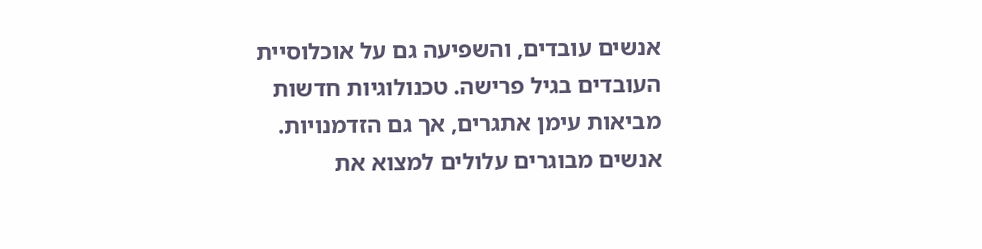אנשים עובדים, והשפיעה גם על אוכלוסיית העובדים בגיל פרישה. טכנולוגיות חדשות מביאות עימן אתגרים, אך גם הזדמנויות. אנשים מבוגרים עלולים למצוא את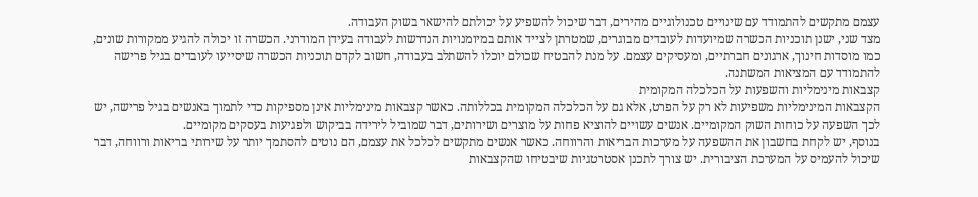עצמם מתקשים להתמודד עם שינויים טכנולוגיים מהירים, דבר שיכול להשפיע על יכולתם להישאר בשוק העבודה.
מצד שני, ישנן תוכניות הכשרה שמיועדות לעובדים מבוגרים, שמטרתן לצייד אותם במיומנויות הנדרשות לעבודה בעידן המודרני. הכשרה זו יכולה להגיע ממקורות שונים, כמו מוסדות חינוך, ארגונים חברתיים, ומעסיקים עצמם. על מנת להבטיח שכולם יוכלו להשתלב בעבודה, חשוב לקדם תוכניות הכשרה שיסייעו לעובדים בגיל פרישה להתמודד עם המציאות המשתנה.
קצבאות מינימליות והשפעות על הכלכלה המקומית
הקצבאות המינימליות משפיעות לא רק על הפרט, אלא גם על הכלכלה המקומית בכללותה. כאשר קצבאות מינימליות אינן מספיקות כדי לתמוך באנשים בגיל פרישה, יש לכך השפעה על כוחות השוק המקומיים. אנשים עשויים להוציא פחות על מוצרים ושירותים, דבר שמוביל לירידה בביקוש ולפגיעות בעסקים מקומיים.
בנוסף, יש לקחת בחשבון את ההשפעה על מערכות הבריאות והרווחה. כאשר אנשים מתקשים לכלכל את עצמם, הם נוטים להסתמך יותר על שירותי בריאות ורווחה, דבר שיכול להעמיס על המערכת הציבורית. יש צורך לתכנן אסטרטגיות שיבטיחו שהקצבאות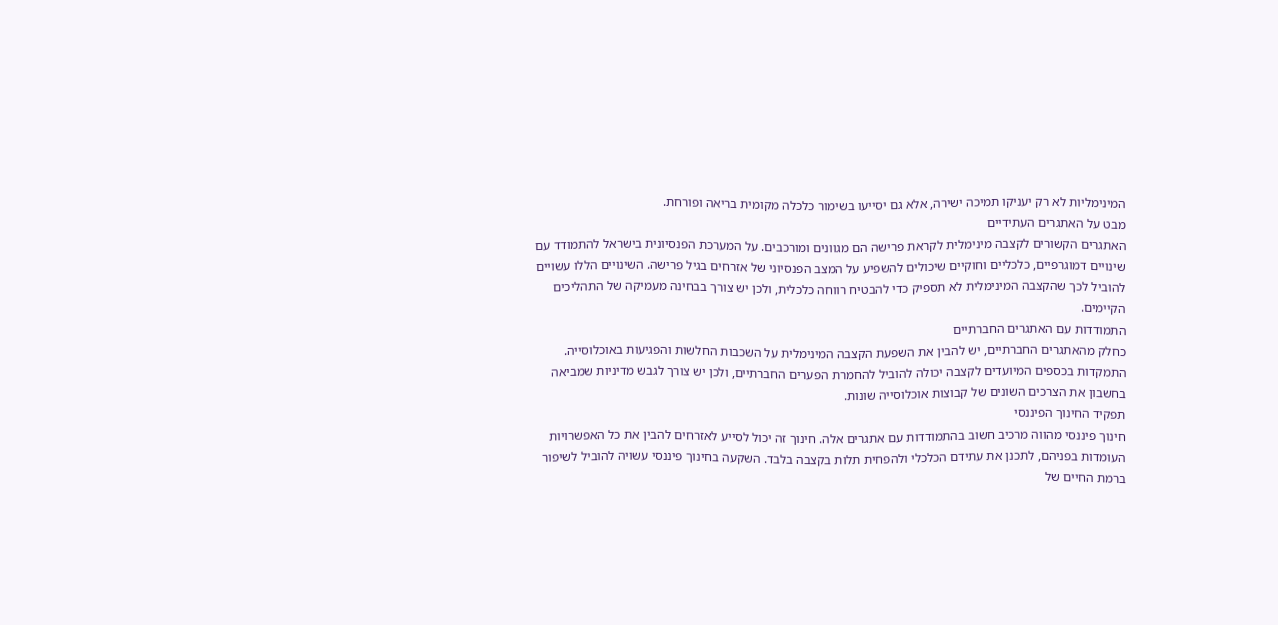המינימליות לא רק יעניקו תמיכה ישירה, אלא גם יסייעו בשימור כלכלה מקומית בריאה ופורחת.
מבט על האתגרים העתידיים
האתגרים הקשורים לקצבה מינימלית לקראת פרישה הם מגוונים ומורכבים. על המערכת הפנסיונית בישראל להתמודד עם שינויים דמוגרפיים, כלכליים וחוקיים שיכולים להשפיע על המצב הפנסיוני של אזרחים בגיל פרישה. השינויים הללו עשויים להוביל לכך שהקצבה המינימלית לא תספיק כדי להבטיח רווחה כלכלית, ולכן יש צורך בבחינה מעמיקה של התהליכים הקיימים.
התמודדות עם האתגרים החברתיים
כחלק מהאתגרים החברתיים, יש להבין את השפעת הקצבה המינימלית על השכבות החלשות והפגיעות באוכלוסייה. התמקדות בכספים המיועדים לקצבה יכולה להוביל להחמרת הפערים החברתיים, ולכן יש צורך לגבש מדיניות שמביאה בחשבון את הצרכים השונים של קבוצות אוכלוסייה שונות.
תפקיד החינוך הפיננסי
חינוך פיננסי מהווה מרכיב חשוב בהתמודדות עם אתגרים אלה. חינוך זה יכול לסייע לאזרחים להבין את כל האפשרויות העומדות בפניהם, לתכנן את עתידם הכלכלי ולהפחית תלות בקצבה בלבד. השקעה בחינוך פיננסי עשויה להוביל לשיפור ברמת החיים של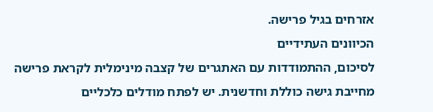אזרחים בגיל פרישה.
הכיוונים העתידיים
לסיכום, ההתמודדות עם האתגרים של קצבה מינימלית לקראת פרישה מחייבת גישה כוללת וחדשנית. יש לפתח מודלים כלכליים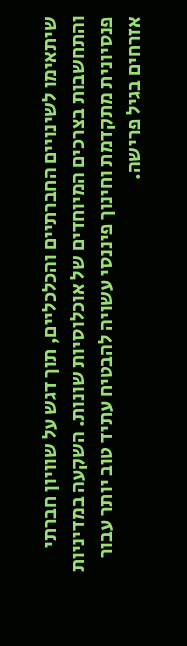שיתאימו לשינויים החברתיים והכלכליים, תוך דגש על שוויון חברתי והתחשבות בצרכים המיוחדים של אוכלוסיות שונות. השקעה במדיניות פנסיונית מתקדמת וחינוך פיננסי עשויה להבטיח עתיד טוב יותר עבור אזרחים בגיל פרישה.